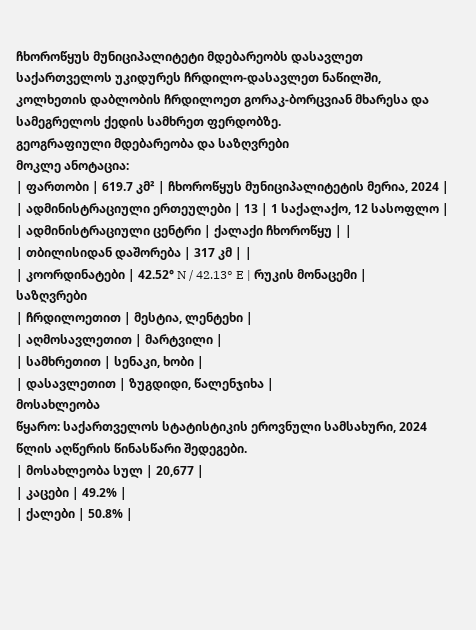ჩხოროწყუს მუნიციპალიტეტი მდებარეობს დასავლეთ საქართველოს უკიდურეს ჩრდილო-დასავლეთ ნაწილში, კოლხეთის დაბლობის ჩრდილოეთ გორაკ-ბორცვიან მხარესა და სამეგრელოს ქედის სამხრეთ ფერდობზე.
გეოგრაფიული მდებარეობა და საზღვრები
მოკლე ანოტაცია:
| ფართობი | 619.7 კმ² | ჩხოროწყუს მუნიციპალიტეტის მერია, 2024 |
| ადმინისტრაციული ერთეულები | 13 | 1 საქალაქო, 12 სასოფლო |
| ადმინისტრაციული ცენტრი | ქალაქი ჩხოროწყუ | |
| თბილისიდან დაშორება | 317 კმ | |
| კოორდინატები | 42.52° N / 42.13° E | რუკის მონაცემი |
საზღვრები
| ჩრდილოეთით | მესტია, ლენტეხი |
| აღმოსავლეთით | მარტვილი |
| სამხრეთით | სენაკი, ხობი |
| დასავლეთით | ზუგდიდი, წალენჯიხა |
მოსახლეობა
წყარო: საქართველოს სტატისტიკის ეროვნული სამსახური, 2024 წლის აღწერის წინასწარი შედეგები.
| მოსახლეობა სულ | 20,677 |
| კაცები | 49.2% |
| ქალები | 50.8% |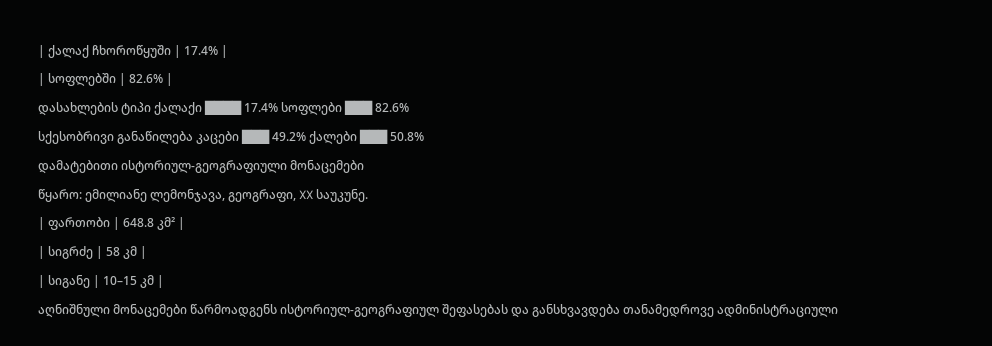| ქალაქ ჩხოროწყუში | 17.4% |
| სოფლებში | 82.6% |
დასახლების ტიპი ქალაქი ████ 17.4% სოფლები ███ 82.6%
სქესობრივი განაწილება კაცები ███ 49.2% ქალები ███ 50.8%
დამატებითი ისტორიულ-გეოგრაფიული მონაცემები
წყარო: ემილიანე ლემონჯავა, გეოგრაფი, XX საუკუნე.
| ფართობი | 648.8 კმ² |
| სიგრძე | 58 კმ |
| სიგანე | 10–15 კმ |
აღნიშნული მონაცემები წარმოადგენს ისტორიულ-გეოგრაფიულ შეფასებას და განსხვავდება თანამედროვე ადმინისტრაციული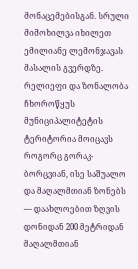მონაცემებისგან. სრული მიმოხილვა იხილეთ ემილიანე ლემონჯავას მასალის გვერდზე.
რელიეფი და ზონალობა
ჩხოროწყუს მუნიციპალიტეტის ტერიტორია მოიცავს როგორც გორაკ-ბორცვიან, ისე საშუალო და მაღალმთიან ზონებს — დაახლოებით ზღვის დონიდან 200 მეტრიდან მაღალმთიან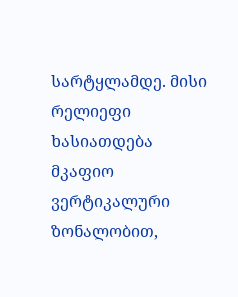სარტყლამდე. მისი რელიეფი ხასიათდება მკაფიო ვერტიკალური ზონალობით,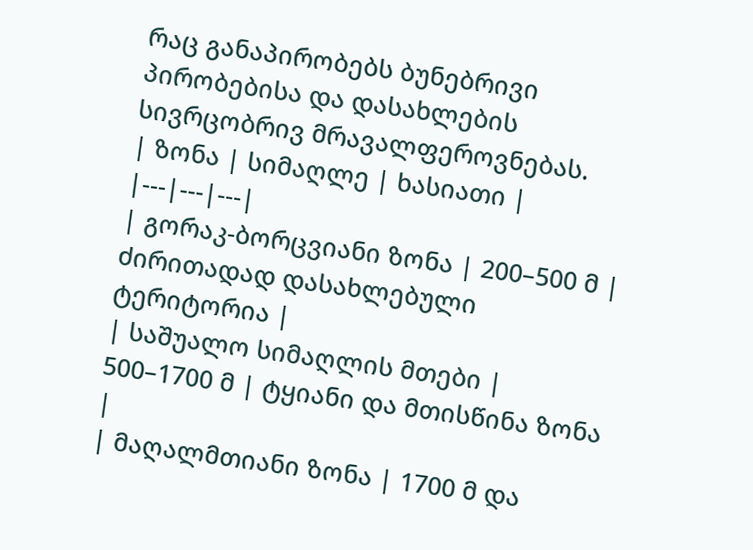რაც განაპირობებს ბუნებრივი პირობებისა და დასახლების სივრცობრივ მრავალფეროვნებას.
| ზონა | სიმაღლე | ხასიათი |
|---|---|---|
| გორაკ-ბორცვიანი ზონა | 200–500 მ | ძირითადად დასახლებული ტერიტორია |
| საშუალო სიმაღლის მთები | 500–1700 მ | ტყიანი და მთისწინა ზონა |
| მაღალმთიანი ზონა | 1700 მ და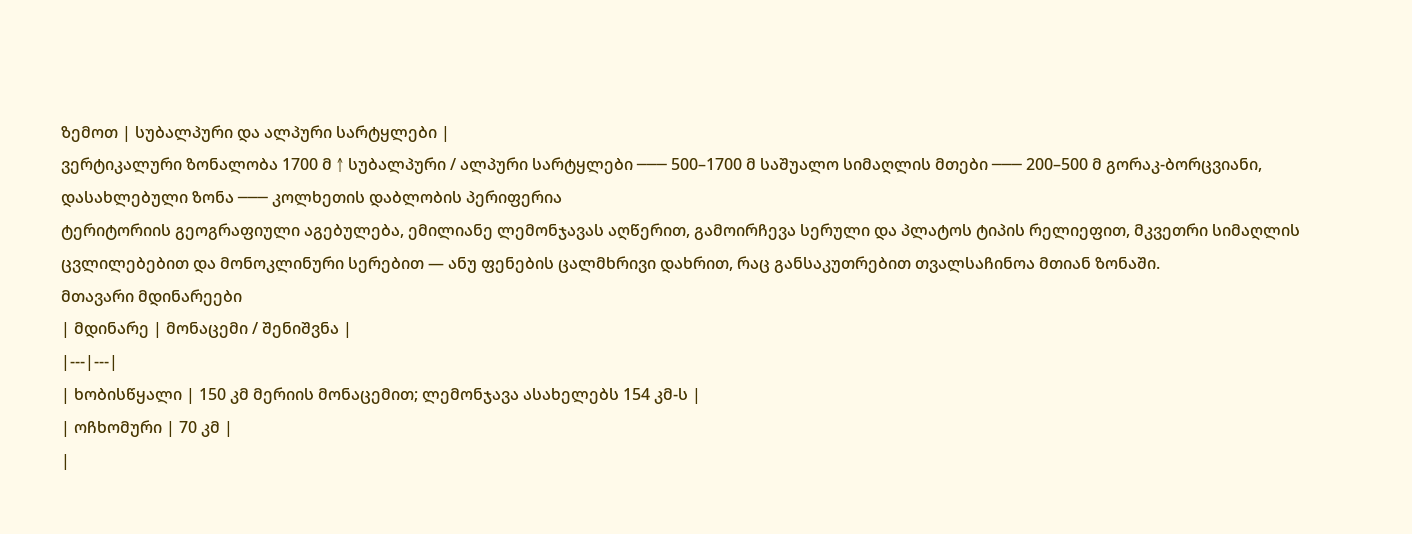ზემოთ | სუბალპური და ალპური სარტყლები |
ვერტიკალური ზონალობა 1700 მ ↑ სუბალპური / ალპური სარტყლები ─── 500–1700 მ საშუალო სიმაღლის მთები ─── 200–500 მ გორაკ-ბორცვიანი, დასახლებული ზონა ─── კოლხეთის დაბლობის პერიფერია
ტერიტორიის გეოგრაფიული აგებულება, ემილიანე ლემონჯავას აღწერით, გამოირჩევა სერული და პლატოს ტიპის რელიეფით, მკვეთრი სიმაღლის ცვლილებებით და მონოკლინური სერებით — ანუ ფენების ცალმხრივი დახრით, რაც განსაკუთრებით თვალსაჩინოა მთიან ზონაში.
მთავარი მდინარეები
| მდინარე | მონაცემი / შენიშვნა |
|---|---|
| ხობისწყალი | 150 კმ მერიის მონაცემით; ლემონჯავა ასახელებს 154 კმ-ს |
| ოჩხომური | 70 კმ |
|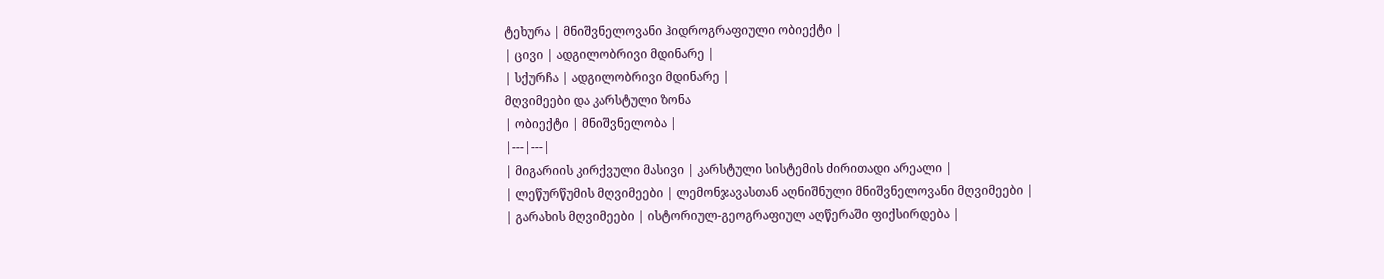ტეხურა | მნიშვნელოვანი ჰიდროგრაფიული ობიექტი |
| ცივი | ადგილობრივი მდინარე |
| სქურჩა | ადგილობრივი მდინარე |
მღვიმეები და კარსტული ზონა
| ობიექტი | მნიშვნელობა |
|---|---|
| მიგარიის კირქვული მასივი | კარსტული სისტემის ძირითადი არეალი |
| ლეწურწუმის მღვიმეები | ლემონჯავასთან აღნიშნული მნიშვნელოვანი მღვიმეები |
| გარახის მღვიმეები | ისტორიულ-გეოგრაფიულ აღწერაში ფიქსირდება |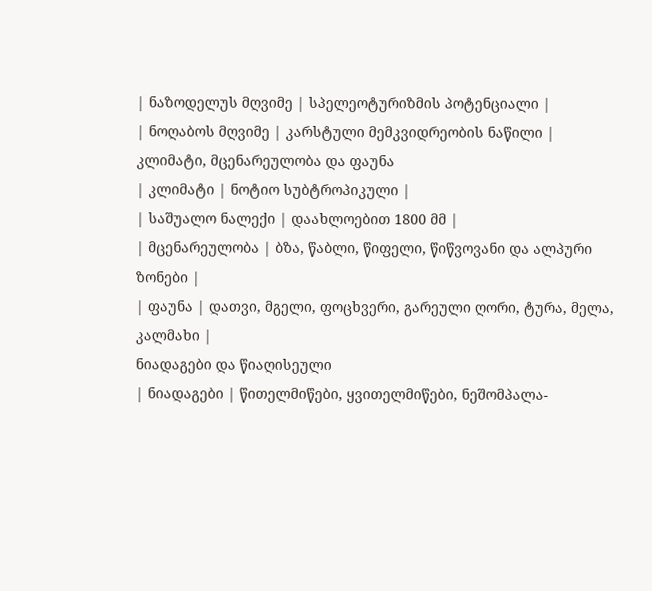| ნაზოდელუს მღვიმე | სპელეოტურიზმის პოტენციალი |
| ნოღაბოს მღვიმე | კარსტული მემკვიდრეობის ნაწილი |
კლიმატი, მცენარეულობა და ფაუნა
| კლიმატი | ნოტიო სუბტროპიკული |
| საშუალო ნალექი | დაახლოებით 1800 მმ |
| მცენარეულობა | ბზა, წაბლი, წიფელი, წიწვოვანი და ალპური ზონები |
| ფაუნა | დათვი, მგელი, ფოცხვერი, გარეული ღორი, ტურა, მელა, კალმახი |
ნიადაგები და წიაღისეული
| ნიადაგები | წითელმიწები, ყვითელმიწები, ნეშომპალა-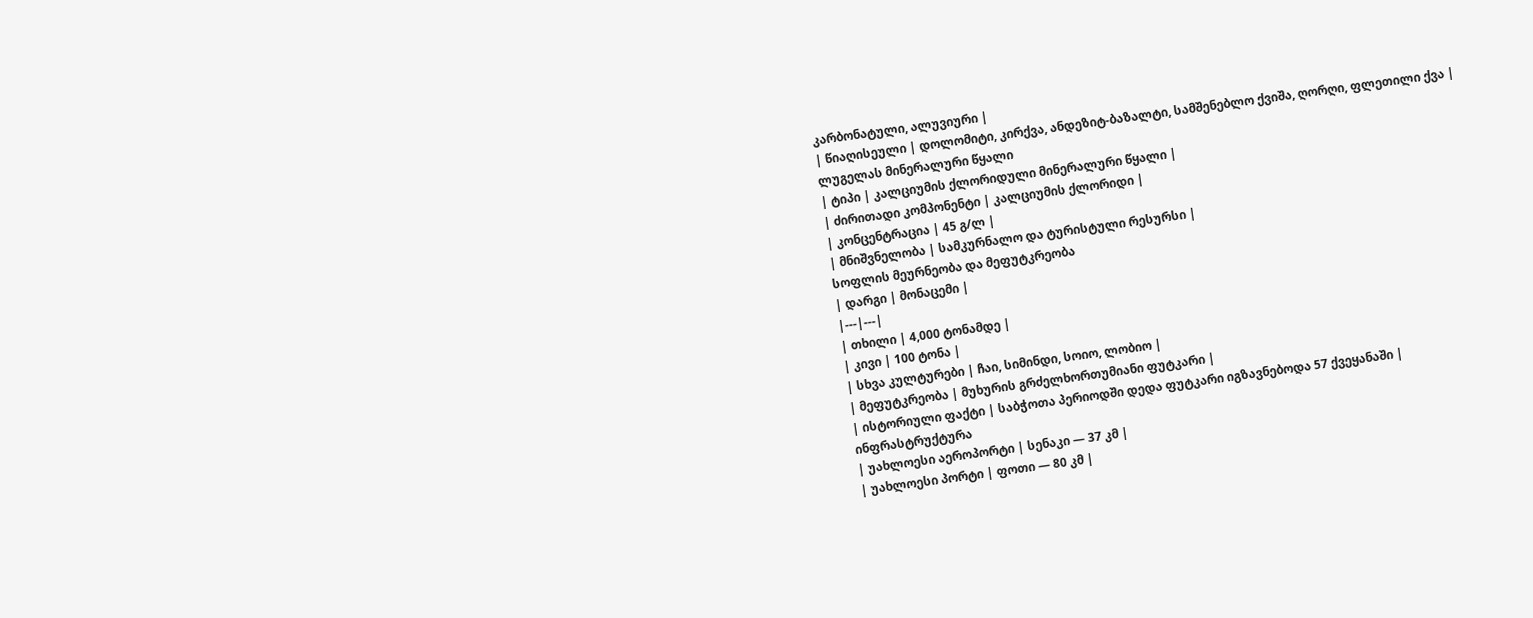კარბონატული, ალუვიური |
| წიაღისეული | დოლომიტი, კირქვა, ანდეზიტ-ბაზალტი, სამშენებლო ქვიშა, ღორღი, ფლეთილი ქვა |
ლუგელას მინერალური წყალი
| ტიპი | კალციუმის ქლორიდული მინერალური წყალი |
| ძირითადი კომპონენტი | კალციუმის ქლორიდი |
| კონცენტრაცია | 45 გ/ლ |
| მნიშვნელობა | სამკურნალო და ტურისტული რესურსი |
სოფლის მეურნეობა და მეფუტკრეობა
| დარგი | მონაცემი |
|---|---|
| თხილი | 4,000 ტონამდე |
| კივი | 100 ტონა |
| სხვა კულტურები | ჩაი, სიმინდი, სოიო, ლობიო |
| მეფუტკრეობა | მუხურის გრძელხორთუმიანი ფუტკარი |
| ისტორიული ფაქტი | საბჭოთა პერიოდში დედა ფუტკარი იგზავნებოდა 57 ქვეყანაში |
ინფრასტრუქტურა
| უახლოესი აეროპორტი | სენაკი — 37 კმ |
| უახლოესი პორტი | ფოთი — 80 კმ |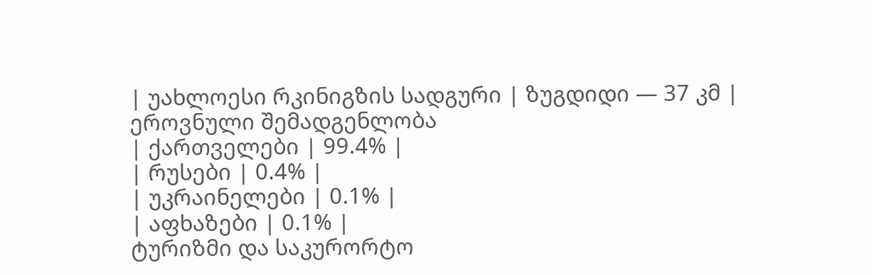| უახლოესი რკინიგზის სადგური | ზუგდიდი — 37 კმ |
ეროვნული შემადგენლობა
| ქართველები | 99.4% |
| რუსები | 0.4% |
| უკრაინელები | 0.1% |
| აფხაზები | 0.1% |
ტურიზმი და საკურორტო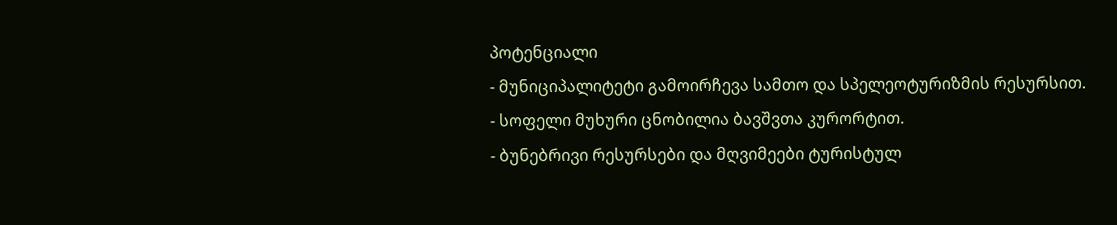პოტენციალი
- მუნიციპალიტეტი გამოირჩევა სამთო და სპელეოტურიზმის რესურსით.
- სოფელი მუხური ცნობილია ბავშვთა კურორტით.
- ბუნებრივი რესურსები და მღვიმეები ტურისტულ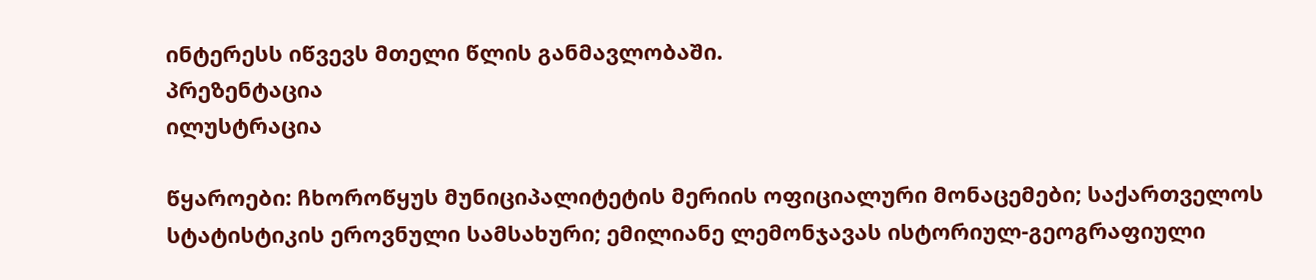ინტერესს იწვევს მთელი წლის განმავლობაში.
პრეზენტაცია
ილუსტრაცია

წყაროები: ჩხოროწყუს მუნიციპალიტეტის მერიის ოფიციალური მონაცემები; საქართველოს სტატისტიკის ეროვნული სამსახური; ემილიანე ლემონჯავას ისტორიულ-გეოგრაფიული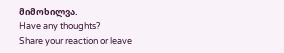მიმოხილვა.
Have any thoughts?
Share your reaction or leave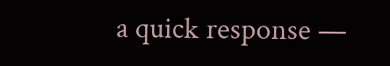a quick response —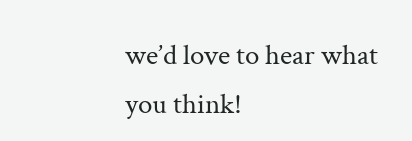we’d love to hear what you think!